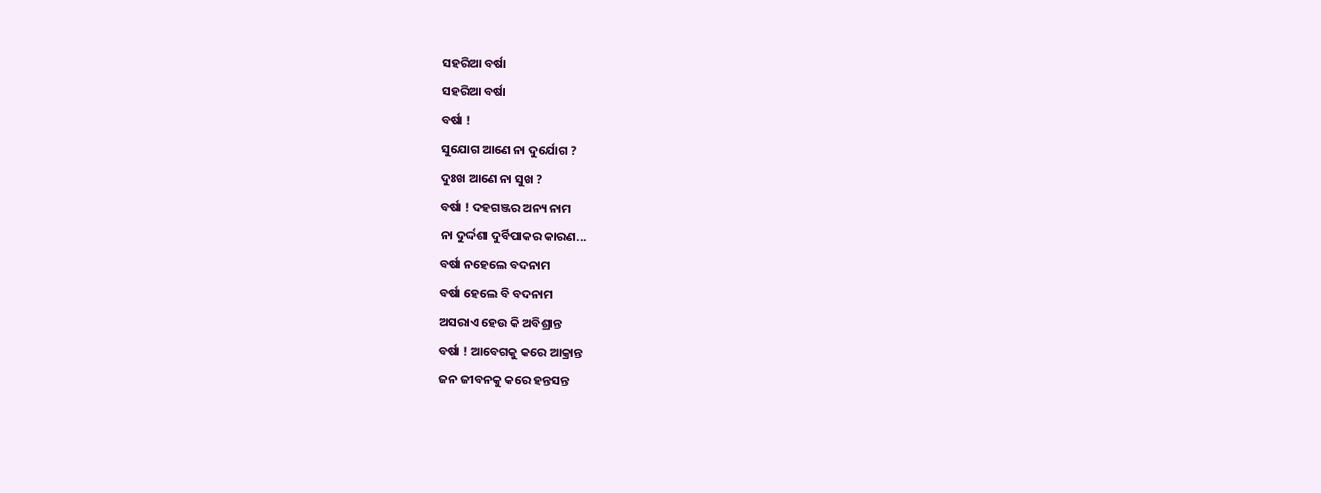ସହରିଆ ବର୍ଷା
ସହରିଆ ବର୍ଷା
ବର୍ଷା !
ସୁଯୋଗ ଆଣେ ନା ଦୁର୍ଯୋଗ ?
ଦୁଃଖ ଆଣେ ନା ସୁଖ ?
ବର୍ଷା ! ଦହଗଞ୍ଜର ଅନ୍ୟ ନାମ
ନା ଦୁର୍ଦ୍ଦଶା ଦୁର୍ବିପାକର କାରଣ...
ବର୍ଷା ନହେଲେ ବଦନାମ
ବର୍ଷା ହେଲେ ବି ବଦନାମ
ଅସରାଏ ହେଉ କି ଅବିଶ୍ରାନ୍ତ
ବର୍ଷା ! ଆବେଗକୁ କରେ ଆକ୍ରାନ୍ତ
ଜନ ଜୀବନକୁ କରେ ହନ୍ତସନ୍ତ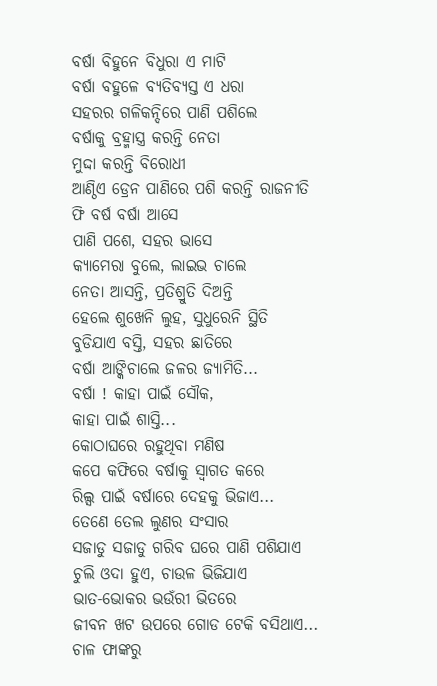ବର୍ଷା ବିହୁନେ ବିଧୁରା ଏ ମାଟି
ବର୍ଷା ବହୁଳେ ବ୍ୟତିବ୍ୟସ୍ତ ଏ ଧରା
ସହରର ଗଳିକନ୍ଦିରେ ପାଣି ପଶିଲେ
ବର୍ଷାକୁ ବ୍ରହ୍ମାସ୍ତ୍ର କରନ୍ତି ନେତା
ମୁଦ୍ଦା କରନ୍ତି ବିରୋଧୀ
ଆଣ୍ଠିଏ ଡ୍ରେନ ପାଣିରେ ପଶି କରନ୍ତି ରାଜନୀତି
ଫି ବର୍ଷ ବର୍ଷା ଆସେ
ପାଣି ପଶେ, ସହର ଭାସେ
କ୍ୟାମେରା ବୁଲେ, ଲାଇଭ ଚାଲେ
ନେତା ଆସନ୍ତି, ପ୍ରତିଶ୍ରୁତି ଦିଅନ୍ତି
ହେଲେ ଶୁଖେନି ଲୁହ, ସୁଧୁରେନି ସ୍ଥିତି
ବୁଡିଯାଏ ବସ୍ତି, ସହର ଛାତିରେ
ବର୍ଷା ଆଙ୍କିଚାଲେ ଜଳର ଜ୍ୟାମିତି...
ବର୍ଷା ! କାହା ପାଇଁ ସୌକ,
କାହା ପାଇଁ ଶାସ୍ତି...
କୋଠାଘରେ ରହୁଥିବା ମଣିଷ
କପେ କଫିରେ ବର୍ଷାକୁ ସ୍ବାଗତ କରେ
ରିଲ୍ସ ପାଇଁ ବର୍ଷାରେ ଦେହକୁ ଭିଜାଏ...
ତେଣେ ତେଲ ଲୁଣର ସଂସାର
ସଜାଡୁ ସଜାଡୁ ଗରିବ ଘରେ ପାଣି ପଶିଯାଏ
ଚୁଲି ଓଦା ହୁଏ, ଚାଉଳ ଭିଜିଯାଏ
ଭାତ-ଭୋକର ଭଉଁରୀ ଭିତରେ
ଜୀବନ ଖଟ ଉପରେ ଗୋଡ ଟେକି ବସିଥାଏ...
ଚାଳ ଫାଙ୍କରୁ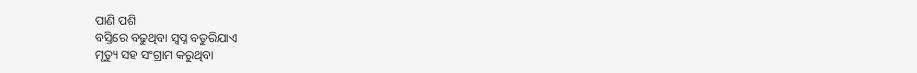ପାଣି ପଶି
ବସ୍ତିରେ ବଢୁଥିବା ସ୍ବପ୍ନ ବତୁରିଯାଏ
ମୃତ୍ୟୁ ସହ ସଂଗ୍ରାମ କରୁଥିବା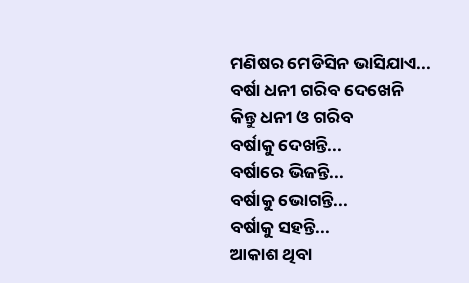ମଣିଷର ମେଡିସିନ ଭାସିଯାଏ...
ବର୍ଷା ଧନୀ ଗରିବ ଦେଖେନି
କିନ୍ତୁ ଧନୀ ଓ ଗରିବ
ବର୍ଷାକୁ ଦେଖନ୍ତି...
ବର୍ଷାରେ ଭିଜନ୍ତି...
ବର୍ଷାକୁ ଭୋଗନ୍ତି...
ବର୍ଷାକୁ ସହନ୍ତି...
ଆକାଶ ଥିବା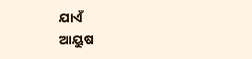ଯାଏଁ
ଆୟୁଷ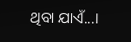ଥିବା ଯାଏଁ...।